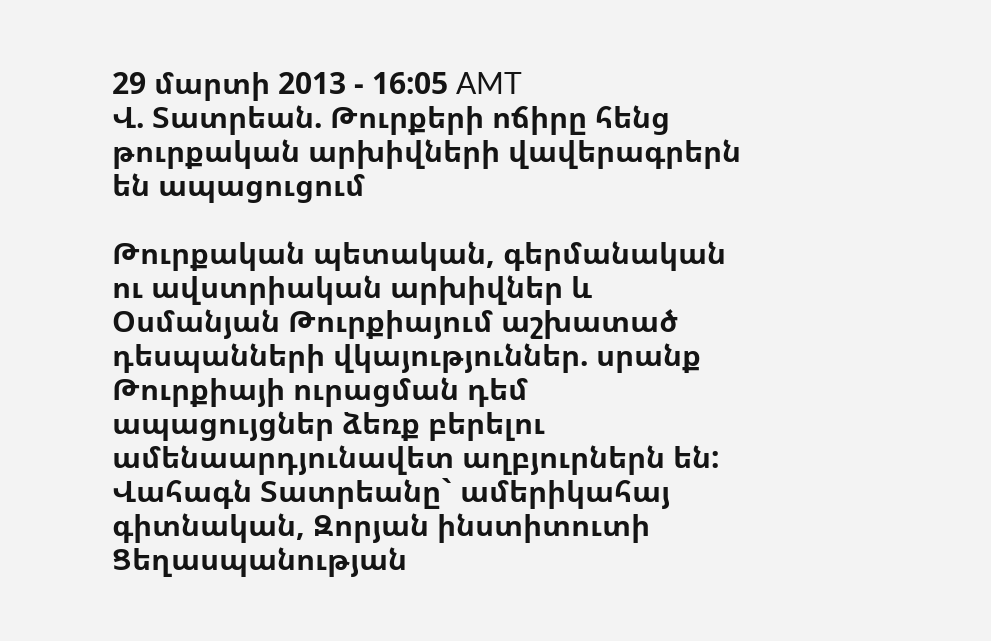29 մարտի 2013 - 16:05 AMT
Վ. Տատրեան. Թուրքերի ոճիրը հենց թուրքական արխիվների վավերագրերն են ապացուցում

Թուրքական պետական, գերմանական ու ավստրիական արխիվներ և Օսմանյան Թուրքիայում աշխատած դեսպանների վկայություններ. սրանք Թուրքիայի ուրացման դեմ ապացույցներ ձեռք բերելու ամենաարդյունավետ աղբյուրներն են: Վահագն Տատրեանը` ամերիկահայ գիտնական, Զորյան ինստիտուտի Ցեղասպանության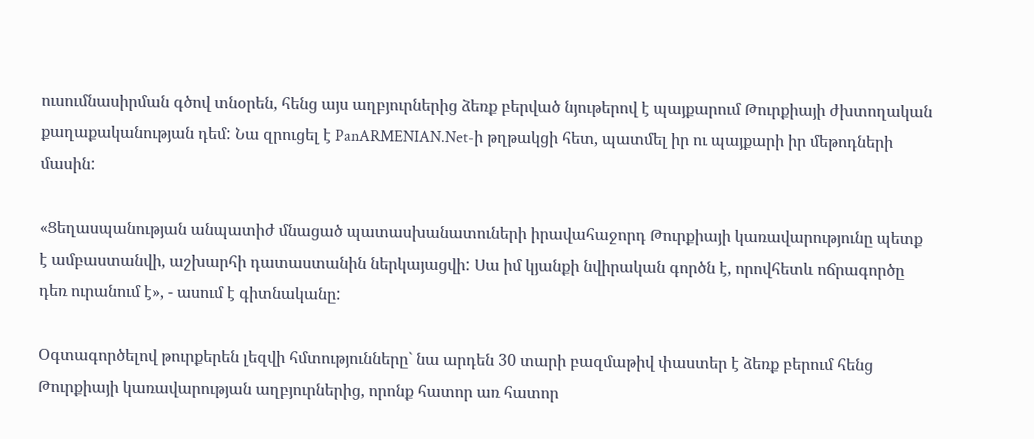ուսումնասիրման գծով տնօրեն, հենց այս աղբյուրներից ձեռք բերված նյութերով է պայքարում Թուրքիայի ժխտողական քաղաքականության դեմ: Նա զրուցել է PanARMENIAN.Net-ի թղթակցի հետ, պատմել իր ու պայքարի իր մեթոդների մասին:

«Ցեղասպանության անպատիժ մնացած պատասխանատուների իրավահաջորդ Թուրքիայի կառավարությունը պետք է ամբաստանվի, աշխարհի դատաստանին ներկայացվի: Սա իմ կյանքի նվիրական գործն է, որովհետև ոճրագործը դեռ ուրանում է», - ասում է գիտնականը:

Օգտագործելով թուրքերեն լեզվի հմտությունները` նա արդեն 30 տարի բազմաթիվ փաստեր է ձեռք բերում հենց Թուրքիայի կառավարության աղբյուրներից, որոնք հատոր առ հատոր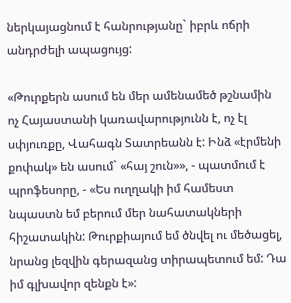ներկայացնում է հանրությանը` իբրև ոճրի անդրժելի ապացույց:

«Թուրքերն ասում են մեր ամենամեծ թշնամին ոչ Հայաստանի կառավարությունն է, ոչ էլ սփյուռքը, Վահագն Տատրեանն է: Ինձ «էրմենի քոփակ» են ասում` «հայ շուն»», - պատմում է պրոֆեսորը, - «Ես ուղղակի իմ համեստ նպաստն եմ բերում մեր նահատակների հիշատակին: Թուրքիայում եմ ծնվել ու մեծացել, նրանց լեզվին գերազանց տիրապետում եմ: Դա իմ գլխավոր զենքն է»: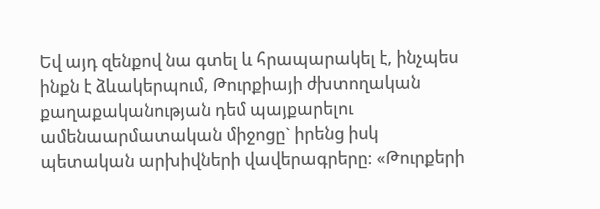Եվ այդ զենքով նա գտել և հրապարակել է, ինչպես ինքն է ձևակերպում, Թուրքիայի ժխտողական քաղաքականության դեմ պայքարելու ամենաարմատական միջոցը` իրենց իսկ պետական արխիվների վավերագրերը: «Թուրքերի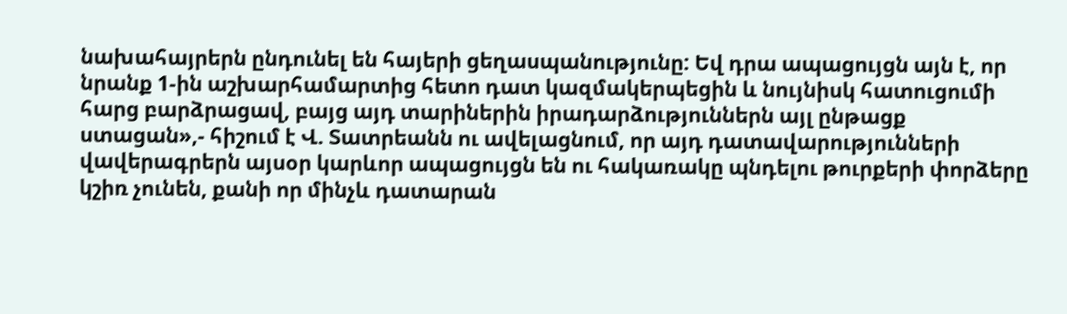նախահայրերն ընդունել են հայերի ցեղասպանությունը: Եվ դրա ապացույցն այն է, որ նրանք 1-ին աշխարհամարտից հետո դատ կազմակերպեցին և նույնիսկ հատուցումի հարց բարձրացավ, բայց այդ տարիներին իրադարձություններն այլ ընթացք ստացան»,- հիշում է Վ. Տատրեանն ու ավելացնում, որ այդ դատավարությունների վավերագրերն այսօր կարևոր ապացույցն են ու հակառակը պնդելու թուրքերի փորձերը կշիռ չունեն, քանի որ մինչև դատարան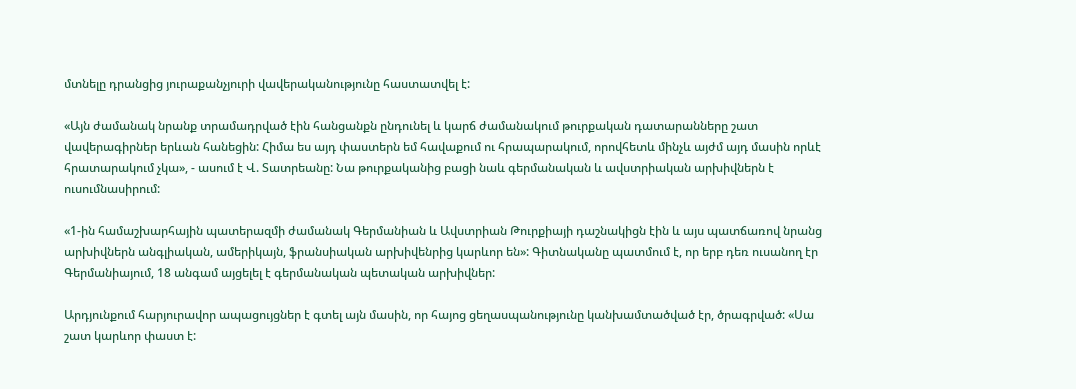մտնելը դրանցից յուրաքանչյուրի վավերականությունը հաստատվել է:

«Այն ժամանակ նրանք տրամադրված էին հանցանքն ընդունել և կարճ ժամանակում թուրքական դատարանները շատ վավերագիրներ երևան հանեցին: Հիմա ես այդ փաստերն եմ հավաքում ու հրապարակում, որովհետև մինչև այժմ այդ մասին որևէ հրատարակում չկա», - ասում է Վ. Տատրեանը: Նա թուրքականից բացի նաև գերմանական և ավստրիական արխիվներն է ուսումնասիրում:

«1-ին համաշխարհային պատերազմի ժամանակ Գերմանիան և Ավստրիան Թուրքիայի դաշնակիցն էին և այս պատճառով նրանց արխիվներն անգլիական, ամերիկայն, ֆրանսիական արխիվենրից կարևոր են»: Գիտնականը պատմում է, որ երբ դեռ ուսանող էր Գերմանիայում, 18 անգամ այցելել է գերմանական պետական արխիվներ:

Արդյունքում հարյուրավոր ապացույցներ է գտել այն մասին, որ հայոց ցեղասպանությունը կանխամտածված էր, ծրագրված: «Սա շատ կարևոր փաստ է: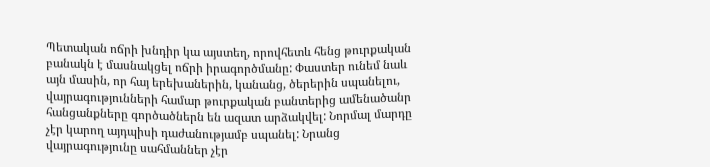Պետական ոճրի խնդիր կա այստեղ, որովհետև հենց թուրքական բանակն է մասնակցել ոճրի իրագործմանը: Փաստեր ունեմ նաև այն մասին, որ հայ երեխաներին, կանանց, ծերերին սպանելու, վայրագությունների համար թուրքական բանտերից ամենածանր հանցանքները գործածներն են ազատ արձակվել: Նորմալ մարդը չէր կարող այդպիսի դաժանությամբ սպանել: Նրանց վայրագությունը սահմաններ չէր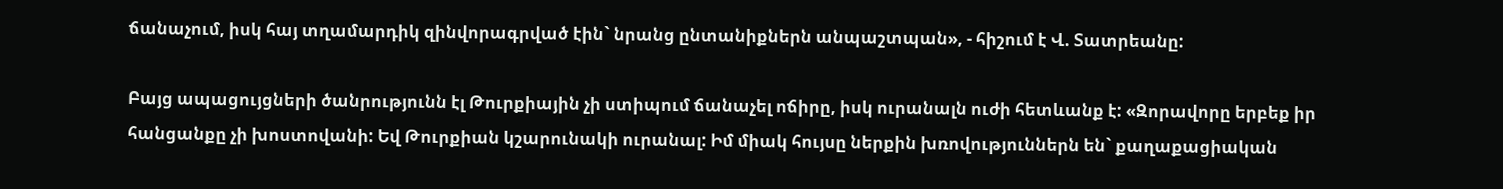ճանաչում, իսկ հայ տղամարդիկ զինվորագրված էին` նրանց ընտանիքներն անպաշտպան», - հիշում է Վ. Տատրեանը:

Բայց ապացույցների ծանրությունն էլ Թուրքիային չի ստիպում ճանաչել ոճիրը, իսկ ուրանալն ուժի հետևանք է: «Զորավորը երբեք իր հանցանքը չի խոստովանի: Եվ Թուրքիան կշարունակի ուրանալ: Իմ միակ հույսը ներքին խռովություններն են` քաղաքացիական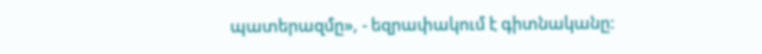պատերազմը», - եզրափակում է գիտնականը: